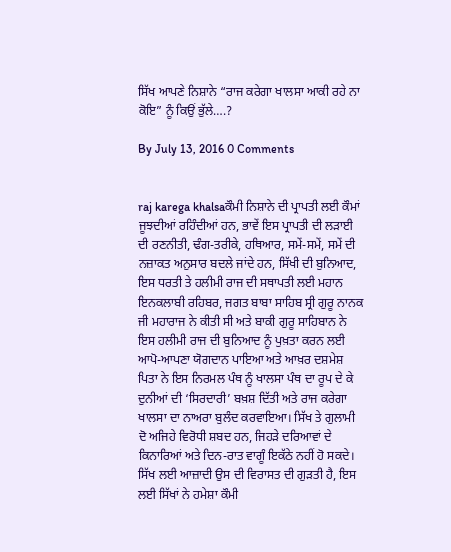ਸਿੱਖ ਆਪਣੇ ਨਿਸ਼ਾਨੇ “ਰਾਜ ਕਰੇਗਾ ਖਾਲਸਾ ਆਕੀ ਰਹੇ ਨਾ ਕੋਇ” ਨੂੰ ਕਿਉਂ ਭੁੱਲੇ….?

By July 13, 2016 0 Comments


raj karega khalsaਕੌਮੀ ਨਿਸ਼ਾਨੇ ਦੀ ਪ੍ਰਾਪਤੀ ਲਈ ਕੌਮਾਂ ਜੂਝਦੀਆਂ ਰਹਿੰਦੀਆਂ ਹਨ, ਭਾਵੇਂ ਇਸ ਪ੍ਰਾਪਤੀ ਦੀ ਲੜਾਈ ਦੀ ਰਣਨੀਤੀ, ਢੰਗ-ਤਰੀਕੇ, ਹਥਿਆਰ, ਸਮੇਂ-ਸਮੇਂ, ਸਮੇਂ ਦੀ ਨਜ਼ਾਕਤ ਅਨੁਸਾਰ ਬਦਲੇ ਜਾਂਦੇ ਹਨ, ਸਿੱਖੀ ਦੀ ਬੁਨਿਆਦ, ਇਸ ਧਰਤੀ ਤੇ ਹਲੀਮੀ ਰਾਜ ਦੀ ਸਥਾਪਤੀ ਲਈ ਮਹਾਨ ਇਨਕਲਾਬੀ ਰਹਿਬਰ, ਜਗਤ ਬਾਬਾ ਸਾਹਿਬ ਸ੍ਰੀ ਗੁਰੂ ਨਾਨਕ ਜੀ ਮਹਾਰਾਜ ਨੇ ਕੀਤੀ ਸੀ ਅਤੇ ਬਾਕੀ ਗੁਰੂ ਸਾਹਿਬਾਨ ਨੇ ਇਸ ਹਲੀਮੀ ਰਾਜ ਦੀ ਬੁਨਿਆਦ ਨੂੰ ਪੁਖ਼ਤਾ ਕਰਨ ਲਈ ਆਪੋ-ਆਪਣਾ ਯੋਗਦਾਨ ਪਾਇਆ ਅਤੇ ਆਖ਼ਰ ਦਸ਼ਮੇਸ਼ ਪਿਤਾ ਨੇ ਇਸ ਨਿਰਮਲ ਪੰਥ ਨੂੰ ਖਾਲਸਾ ਪੰਥ ਦਾ ਰੂਪ ਦੇ ਕੇ ਦੁਨੀਆਂ ਦੀ ‘ਸਿਰਦਾਰੀ’ ਬਖ਼ਸ਼ ਦਿੱਤੀ ਅਤੇ ਰਾਜ ਕਰੇਗਾ ਖਾਲਸਾ ਦਾ ਨਾਅਰਾ ਬੁਲੰਦ ਕਰਵਾਇਆ। ਸਿੱਖ ਤੇ ਗੁਲਾਮੀ ਦੋ ਅਜਿਹੇ ਵਿਰੋਧੀ ਸ਼ਬਦ ਹਨ, ਜਿਹੜੇ ਦਰਿਆਵਾਂ ਦੇ ਕਿਨਾਰਿਆਂ ਅਤੇ ਦਿਨ-ਰਾਤ ਵਾਗੂੰ ਇਕੱਠੇ ਨਹੀਂ ਹੋ ਸਕਦੇ। ਸਿੱਖ ਲਈ ਆਜ਼ਾਦੀ ਉਸ ਦੀ ਵਿਰਾਸਤ ਦੀ ਗੁੜਤੀ ਹੈ, ਇਸ ਲਈ ਸਿੱਖਾਂ ਨੇ ਹਮੇਸ਼ਾ ਕੌਮੀ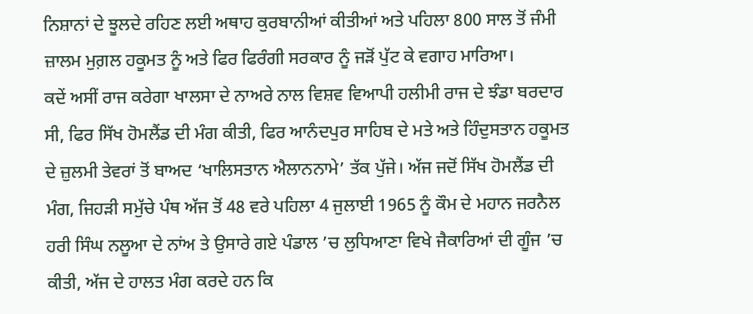ਨਿਸ਼ਾਨਾਂ ਦੇ ਝੂਲਦੇ ਰਹਿਣ ਲਈ ਅਥਾਹ ਕੁਰਬਾਨੀਆਂ ਕੀਤੀਆਂ ਅਤੇ ਪਹਿਲਾ 800 ਸਾਲ ਤੋਂ ਜੰਮੀ ਜ਼ਾਲਮ ਮੁਗ਼ਲ ਹਕੂਮਤ ਨੂੰ ਅਤੇ ਫਿਰ ਫਿਰੰਗੀ ਸਰਕਾਰ ਨੂੰ ਜੜੋਂ ਪੁੱਟ ਕੇ ਵਗਾਹ ਮਾਰਿਆ।
ਕਦੇਂ ਅਸੀਂ ਰਾਜ ਕਰੇਗਾ ਖਾਲਸਾ ਦੇ ਨਾਅਰੇ ਨਾਲ ਵਿਸ਼ਵ ਵਿਆਪੀ ਹਲੀਮੀ ਰਾਜ ਦੇ ਝੰਡਾ ਬਰਦਾਰ ਸੀ, ਫਿਰ ਸਿੱਖ ਹੋਮਲੈਂਡ ਦੀ ਮੰਗ ਕੀਤੀ, ਫਿਰ ਆਨੰਦਪੁਰ ਸਾਹਿਬ ਦੇ ਮਤੇ ਅਤੇ ਹਿੰਦੁਸਤਾਨ ਹਕੂਮਤ ਦੇ ਜ਼ੁਲਮੀ ਤੇਵਰਾਂ ਤੋਂ ਬਾਅਦ ‘ਖਾਲਿਸਤਾਨ ਐਲਾਨਨਾਮੇ’ ਤੱਕ ਪੁੱਜੇ। ਅੱਜ ਜਦੋਂ ਸਿੱਖ ਹੋਮਲੈਂਡ ਦੀ ਮੰਗ, ਜਿਹੜੀ ਸਮੁੱਚੇ ਪੰਥ ਅੱਜ ਤੋਂ 48 ਵਰੇ ਪਹਿਲਾ 4 ਜੁਲਾਈ 1965 ਨੂੰ ਕੌਮ ਦੇ ਮਹਾਨ ਜਰਨੈਲ ਹਰੀ ਸਿੰਘ ਨਲੂਆ ਦੇ ਨਾਂਅ ਤੇ ਉਸਾਰੇ ਗਏ ਪੰਡਾਲ ’ਚ ਲੁਧਿਆਣਾ ਵਿਖੇ ਜੈਕਾਰਿਆਂ ਦੀ ਗੂੰਜ ’ਚ ਕੀਤੀ, ਅੱਜ ਦੇ ਹਾਲਤ ਮੰਗ ਕਰਦੇ ਹਨ ਕਿ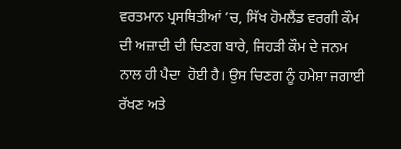ਵਰਤਮਾਨ ਪ੍ਰਸਥਿਤੀਆਂ ’ਚ, ਸਿੱਖ ਹੋਮਲੈਂਡ ਵਰਗੀ ਕੌਮ ਦੀ ਅਜ਼ਾਦੀ ਦੀ ਚਿਣਗ ਬਾਰੇ, ਜਿਹੜੀ ਕੌਮ ਦੇ ਜਨਮ ਨਾਲ ਹੀ ਪੈਦਾ  ਹੋਈ ਹੈ। ਉਸ ਚਿਣਗ ਨੂੰ ਹਮੇਸ਼ਾ ਜਗਾਈ ਰੱਖਣ ਅਤੇ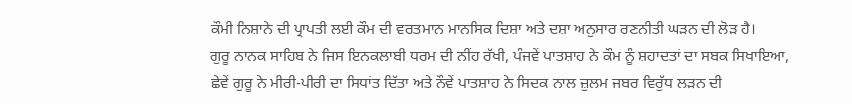ਕੌਮੀ ਨਿਸ਼ਾਨੇ ਦੀ ਪ੍ਰਾਪਤੀ ਲਈ ਕੌਮ ਦੀ ਵਰਤਮਾਨ ਮਾਨਸਿਕ ਦਿਸ਼ਾ ਅਤੇ ਦਸ਼ਾ ਅਨੁਸਾਰ ਰਣਨੀਤੀ ਘੜਨ ਦੀ ਲੋੜ ਹੈ।
ਗੁਰੂ ਨਾਨਕ ਸਾਹਿਬ ਨੇ ਜਿਸ ਇਨਕਲਾਬੀ ਧਰਮ ਦੀ ਨੀਂਹ ਰੱਖੀ, ਪੰਜਵੇਂ ਪਾਤਸ਼ਾਹ ਨੇ ਕੌਮ ਨੂੰ ਸ਼ਹਾਦਤਾਂ ਦਾ ਸਬਕ ਸਿਖਾਇਆ, ਛੇਵੇਂ ਗੁਰੂ ਨੇ ਮੀਰੀ-ਪੀਰੀ ਦਾ ਸਿਧਾਂਤ ਦਿੱਤਾ ਅਤੇ ਨੌਵੇਂ ਪਾਤਸ਼ਾਹ ਨੇ ਸਿਦਕ ਨਾਲ ਜ਼ੁਲਮ ਜਬਰ ਵਿਰੁੱਧ ਲੜਨ ਦੀ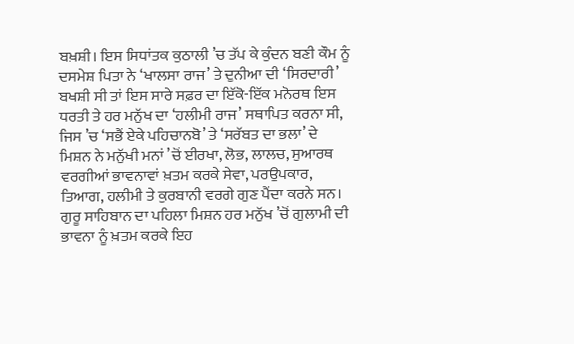ਬਖ਼ਸ਼ੀ। ਇਸ ਸਿਧਾਂਤਕ ਕੁਠਾਲੀ ’ਚ ਤੱਪ ਕੇ ਕੁੰਦਨ ਬਣੀ ਕੌਮ ਨੂੰ ਦਸਮੇਸ਼ ਪਿਤਾ ਨੇ ‘ਖਾਲਸਾ ਰਾਜ’ ਤੇ ਦੁਨੀਆ ਦੀ ‘ਸਿਰਦਾਰੀ’ ਬਖਸ਼ੀ ਸੀ ਤਾਂ ਇਸ ਸਾਰੇ ਸਫ਼ਰ ਦਾ ਇੱਕੋ-ਇੱਕ ਮਨੋਰਥ ਇਸ ਧਰਤੀ ਤੇ ਹਰ ਮਨੁੱਖ ਦਾ ‘ਹਲੀਮੀ ਰਾਜ’ ਸਥਾਪਿਤ ਕਰਨਾ ਸੀ, ਜਿਸ ’ਚ ‘ਸਭੈਂ ਏਕੇ ਪਹਿਚਾਨਬੋ’ ਤੇ ‘ਸਰੱਬਤ ਦਾ ਭਲਾ’ ਦੇ ਮਿਸ਼ਨ ਨੇ ਮਨੁੱਖੀ ਮਨਾਂ ’ਚੋਂ ਈਰਖਾ, ਲੋਭ, ਲਾਲਚ, ਸੁਆਰਥ ਵਰਗੀਆਂ ਭਾਵਨਾਵਾਂ ਖ਼ਤਮ ਕਰਕੇ ਸੇਵਾ, ਪਰਉਪਕਾਰ, ਤਿਆਗ, ਹਲੀਮੀ ਤੇ ਕੁਰਬਾਨੀ ਵਰਗੇ ਗੁਣ ਪੈਂਦਾ ਕਰਨੇ ਸਨ। ਗੁਰੂ ਸਾਹਿਬਾਨ ਦਾ ਪਹਿਲਾ ਮਿਸ਼ਨ ਹਰ ਮਨੁੱਖ ’ਚੋਂ ਗੁਲਾਮੀ ਦੀ ਭਾਵਨਾ ਨੂੰ ਖ਼ਤਮ ਕਰਕੇ ਇਹ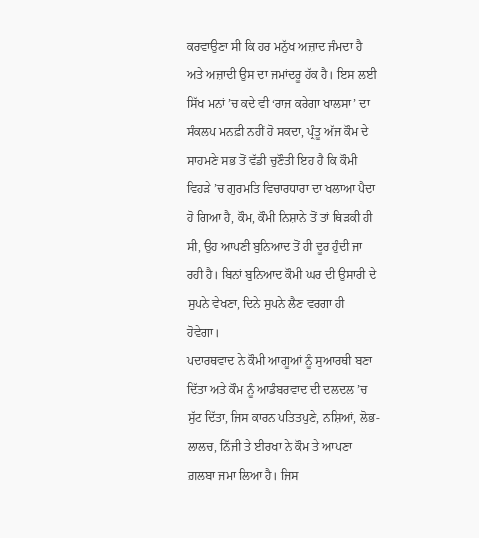ਕਰਵਾਉਣਾ ਸੀ ਕਿ ਹਰ ਮਨੁੱਖ ਅਜ਼ਾਦ ਜੰਮਦਾ ਹੈ ਅਤੇ ਅਜ਼ਾਦੀ ਉਸ ਦਾ ਜਮਾਂਦਰੂ ਹੱਕ ਹੈ। ਇਸ ਲਈ ਸਿੱਖ ਮਨਾਂ ’ਚ ਕਦੇ ਵੀ ‘ਰਾਜ ਕਰੇਗਾ ਖਾਲਸਾ’ ਦਾ ਸੰਕਲਪ ਮਨਫ਼ੀ ਨਹੀਂ ਹੋ ਸਕਦਾ, ਪ੍ਰੰਤੂ ਅੱਜ ਕੌਮ ਦੇ ਸਾਹਮਣੇ ਸਭ ਤੋਂ ਵੱਡੀ ਚੁਣੌਤੀ ਇਹ ਹੈ ਕਿ ਕੌਮੀ ਵਿਹੜੇ ’ਚ ਗੁਰਮਤਿ ਵਿਚਾਰਧਾਰਾ ਦਾ ਖਲਾਆ ਪੈਦਾ ਹੋ ਗਿਆ ਹੈ, ਕੌਮ, ਕੌਮੀ ਨਿਸ਼ਾਨੇ ਤੋਂ ਤਾਂ ਥਿੜਕੀ ਹੀ ਸੀ, ਉਹ ਆਪਣੀ ਬੁਨਿਆਦ ਤੋਂ ਹੀ ਦੂਰ ਹੁੰਦੀ ਜਾ ਰਹੀ ਹੈ। ਬਿਨਾਂ ਬੁਨਿਆਦ ਕੌਮੀ ਘਰ ਦੀ ਉਸਾਰੀ ਦੇ ਸੁਪਨੇ ਵੇਖਣਾ, ਦਿਨੇ ਸੁਪਨੇ ਲੈਣ ਵਰਗਾ ਹੀ ਹੋਵੇਗਾ।
ਪਦਾਰਥਵਾਦ ਨੇ ਕੌਮੀ ਆਗੂਆਂ ਨੂੰ ਸੁਆਰਥੀ ਬਣਾ ਦਿੱਤਾ ਅਤੇ ਕੌਮ ਨੂੰ ਆਡੰਬਰਵਾਦ ਦੀ ਦਲਦਲ ’ਚ ਸੁੱਟ ਦਿੱਤਾ, ਜਿਸ ਕਾਰਨ ਪਤਿਤਪੁਣੇ, ਨਸ਼ਿਆਂ, ਲੋਭ-ਲਾਲਚ, ਨਿੱਜੀ ਤੇ ਈਰਖਾ ਨੇ ਕੌਮ ਤੇ ਆਪਣਾ ਗ਼ਲਬਾ ਜਮਾ ਲਿਆ ਹੈ। ਜਿਸ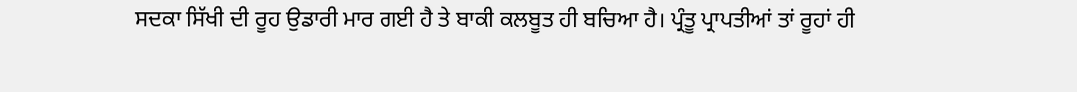ਸਦਕਾ ਸਿੱਖੀ ਦੀ ਰੂਹ ਉਡਾਰੀ ਮਾਰ ਗਈ ਹੈ ਤੇ ਬਾਕੀ ਕਲਬੂਤ ਹੀ ਬਚਿਆ ਹੈ। ਪ੍ਰੰਤੂ ਪ੍ਰਾਪਤੀਆਂ ਤਾਂ ਰੂਹਾਂ ਹੀ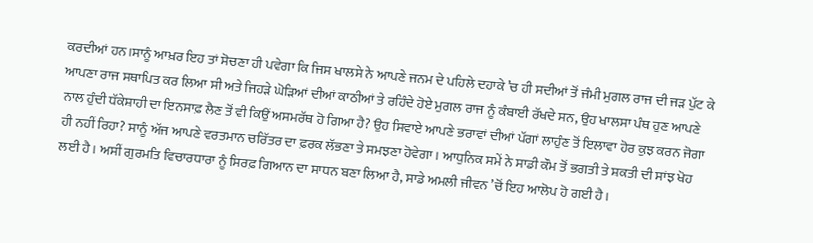ਕਰਦੀਆਂ ਹਨ।ਸਾਨੂੰ ਆਖ਼ਰ ਇਹ ਤਾਂ ਸੋਚਣਾ ਹੀ ਪਵੇਗਾ ਕਿ ਜਿਸ ਖਾਲਸੇ ਨੇ ਆਪਣੇ ਜਨਮ ਦੇ ਪਹਿਲੇ ਦਹਾਕੇ ’ਚ ਹੀ ਸਦੀਆਂ ਤੋਂ ਜੰਮੀ ਮੁਗਲ ਰਾਜ ਦੀ ਜੜ ਪੁੱਟ ਕੇ ਆਪਣਾ ਰਾਜ ਸਥਾਪਿਤ ਕਰ ਲਿਆ ਸੀ ਅਤੇ ਜਿਹੜੇ ਘੋੜਿਆਂ ਦੀਆਂ ਕਾਠੀਆਂ ਤੇ ਰਹਿੰਦੇ ਹੋਏ ਮੁਗਲ ਰਾਜ ਨੂੰ ਕੰਬਾਈ ਰੱਖਦੇ ਸਨ, ਉਹ ਖਾਲਸਾ ਪੰਥ ਹੁਣ ਆਪਣੇ ਨਾਲ ਹੁੰਦੀ ਧੱਕੇਸ਼ਾਹੀ ਦਾ ਇਨਸਾਫ਼ ਲੈਣ ਤੋਂ ਵੀ ਕਿਉਂ ਅਸਮਰੱਥ ਹੋ ਗਿਆ ਹੈ? ਉਹ ਸਿਵਾਏ ਆਪਣੇ ਭਰਾਵਾਂ ਦੀਆਂ ਪੱਗਾਂ ਲਾਹੁੰਣ ਤੋਂ ਇਲਾਵਾ ਹੋਰ ਕੁਝ ਕਰਨ ਜੋਗਾ ਹੀ ਨਹੀਂ ਰਿਹਾ? ਸਾਨੂੰ ਅੱਜ ਆਪਣੇ ਵਰਤਮਾਨ ਚਰਿੱਤਰ ਦਾ ਫ਼ਰਕ ਲੱਭਣਾ ਤੇ ਸਮਝਣਾ ਹੋਵੇਗਾ। ਆਧੁਨਿਕ ਸਮੇਂ ਨੇ ਸਾਡੀ ਕੌਮ ਤੋਂ ਭਗਤੀ ਤੇ ਸ਼ਕਤੀ ਦੀ ਸਾਂਝ ਖੋਹ ਲਈ ਹੈ। ਅਸੀਂ ਗੁਰਮਤਿ ਵਿਚਾਰਧਾਰਾ ਨੂੰ ਸਿਰਫ਼ ਗਿਆਨ ਦਾ ਸਾਧਨ ਬਣਾ ਲਿਆ ਹੈ, ਸਾਡੇ ਅਮਲੀ ਜੀਵਨ ’ਚੋਂ ਇਹ ਆਲੋਪ ਹੋ ਗਈ ਹੈ।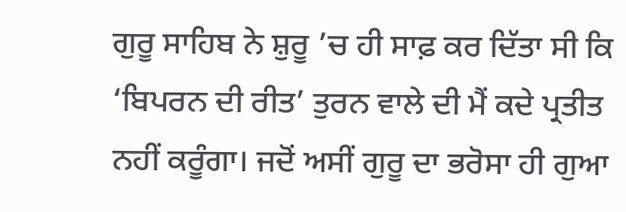ਗੁਰੂ ਸਾਹਿਬ ਨੇ ਸ਼ੁਰੂ ’ਚ ਹੀ ਸਾਫ਼ ਕਰ ਦਿੱਤਾ ਸੀ ਕਿ ‘ਬਿਪਰਨ ਦੀ ਰੀਤ’ ਤੁਰਨ ਵਾਲੇ ਦੀ ਮੈਂ ਕਦੇ ਪ੍ਰਤੀਤ ਨਹੀਂ ਕਰੂੰਗਾ। ਜਦੋਂ ਅਸੀਂ ਗੁਰੂ ਦਾ ਭਰੋਸਾ ਹੀ ਗੁਆ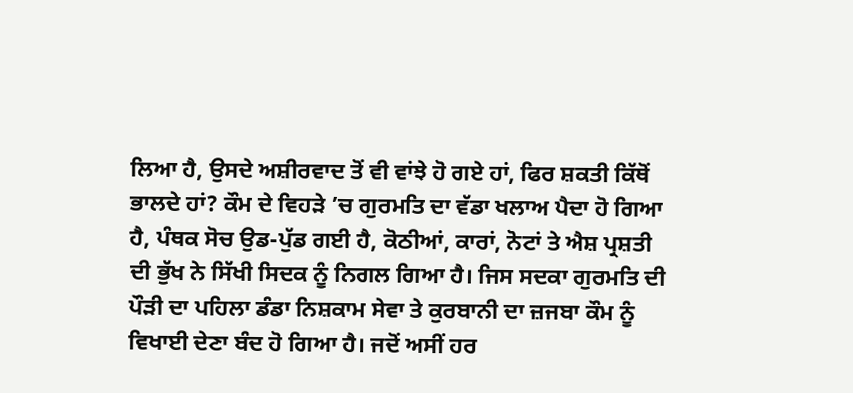ਲਿਆ ਹੈ, ਉਸਦੇ ਅਸ਼ੀਰਵਾਦ ਤੋਂ ਵੀ ਵਾਂਝੇ ਹੋ ਗਏ ਹਾਂ, ਫਿਰ ਸ਼ਕਤੀ ਕਿੱਥੋਂ ਭਾਲਦੇ ਹਾਂ? ਕੌਮ ਦੇ ਵਿਹੜੇ ’ਚ ਗੁਰਮਤਿ ਦਾ ਵੱਡਾ ਖਲਾਅ ਪੈਦਾ ਹੋ ਗਿਆ ਹੈ, ਪੰਥਕ ਸੋਚ ਉਡ-ਪੁੱਡ ਗਈ ਹੈ, ਕੋਠੀਆਂ, ਕਾਰਾਂ, ਨੋਟਾਂ ਤੇ ਐਸ਼ ਪ੍ਰਸ਼ਤੀ ਦੀ ਭੁੱਖ ਨੇ ਸਿੱਖੀ ਸਿਦਕ ਨੂੰ ਨਿਗਲ ਗਿਆ ਹੈ। ਜਿਸ ਸਦਕਾ ਗੁਰਮਤਿ ਦੀ ਪੌੜੀ ਦਾ ਪਹਿਲਾ ਡੰਡਾ ਨਿਸ਼ਕਾਮ ਸੇਵਾ ਤੇ ਕੁਰਬਾਨੀ ਦਾ ਜ਼ਜਬਾ ਕੌਮ ਨੂੰ ਵਿਖਾਈ ਦੇਣਾ ਬੰਦ ਹੋ ਗਿਆ ਹੈ। ਜਦੋਂ ਅਸੀਂ ਹਰ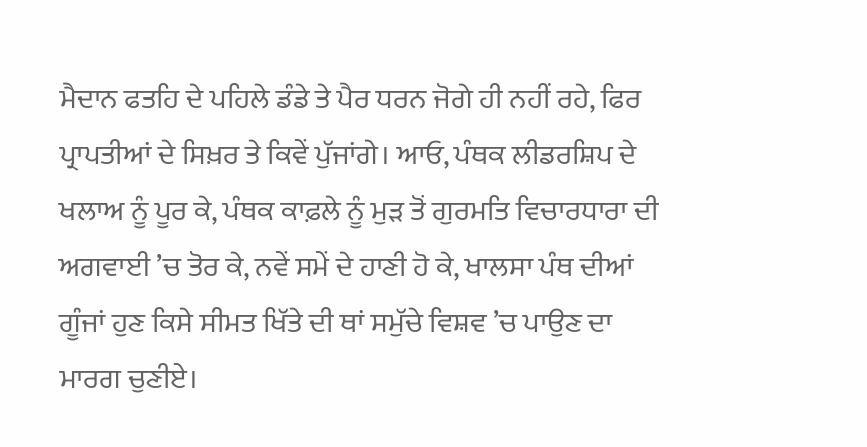ਮੈਦਾਨ ਫਤਹਿ ਦੇ ਪਹਿਲੇ ਡੰਡੇ ਤੇ ਪੈਰ ਧਰਨ ਜੋਗੇ ਹੀ ਨਹੀਂ ਰਹੇ, ਫਿਰ ਪ੍ਰਾਪਤੀਆਂ ਦੇ ਸਿਖ਼ਰ ਤੇ ਕਿਵੇਂ ਪੁੱਜਾਂਗੇ। ਆਓ, ਪੰਥਕ ਲੀਡਰਸ਼ਿਪ ਦੇ ਖਲਾਅ ਨੂੰ ਪੂਰ ਕੇ, ਪੰਥਕ ਕਾਫ਼ਲੇ ਨੂੰ ਮੁੜ ਤੋਂ ਗੁਰਮਤਿ ਵਿਚਾਰਧਾਰਾ ਦੀ ਅਗਵਾਈ ’ਚ ਤੋਰ ਕੇ, ਨਵੇਂ ਸਮੇਂ ਦੇ ਹਾਣੀ ਹੋ ਕੇ, ਖਾਲਸਾ ਪੰਥ ਦੀਆਂ ਗੂੰਜਾਂ ਹੁਣ ਕਿਸੇ ਸੀਮਤ ਖਿੱਤੇ ਦੀ ਥਾਂ ਸਮੁੱਚੇ ਵਿਸ਼ਵ ’ਚ ਪਾਉਣ ਦਾ ਮਾਰਗ ਚੁਣੀਏ।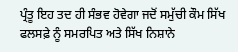ਪ੍ਰੰਤੂ ਇਹ ਤਦ ਹੀ ਸੰਭਵ ਹੋਵੇਗਾ ਜਦੋਂ ਸਮੁੱਚੀ ਕੌਮ ਸਿੱਖ ਫਲਸਫ਼ੇ ਨੂੰ ਸਮਰਪਿਤ ਅਤੇ ਸਿੱਖ ਨਿਸ਼ਾਨੇ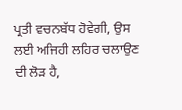ਪ੍ਰਤੀ ਵਚਨਬੱਧ ਹੋਵੇਗੀ, ਉਸ ਲਈ ਅਜਿਹੀ ਲਹਿਰ ਚਲਾਉਣ ਦੀ ਲੋੜ ਹੈ,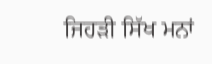ਜਿਹੜੀ ਸਿੱਖ ਮਨਾਂ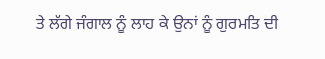ਤੇ ਲੱਗੇ ਜੰਗਾਲ ਨੂੰ ਲਾਹ ਕੇ ਉਨਾਂ ਨੂੰ ਗੁਰਮਤਿ ਦੀ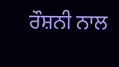ਰੌਸ਼ਨੀ ਨਾਲ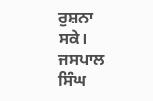ਰੁਸ਼ਨਾ ਸਕੇ।
ਜਸਪਾਲ ਸਿੰਘ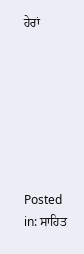ਹੇਰਾਂ







Posted in: ਸਾਹਿਤ